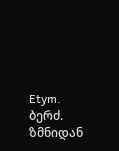Etym. ბერძ. ზმნიდან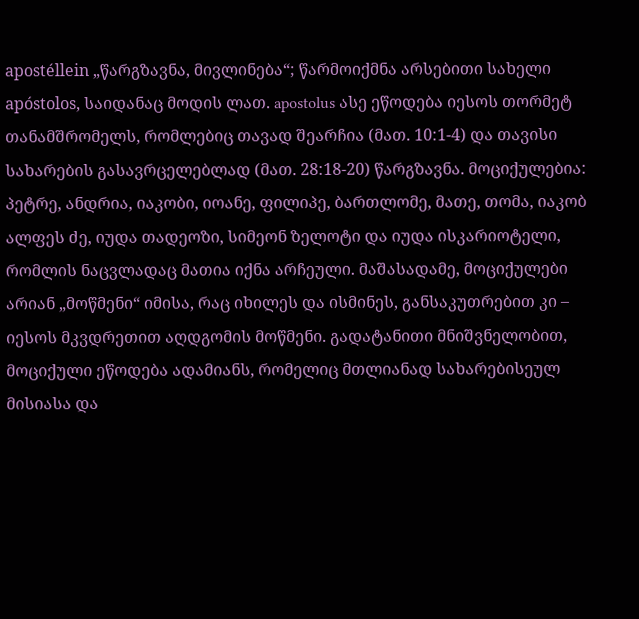apostéllein „წარგზავნა, მივლინება“; წარმოიქმნა არსებითი სახელი apóstolos, საიდანაც მოდის ლათ. apostolus ასე ეწოდება იესოს თორმეტ თანამშრომელს, რომლებიც თავად შეარჩია (მათ. 10:1-4) და თავისი სახარების გასავრცელებლად (მათ. 28:18-20) წარგზავნა. მოციქულებია: პეტრე, ანდრია, იაკობი, იოანე, ფილიპე, ბართლომე, მათე, თომა, იაკობ ალფეს ძე, იუდა თადეოზი, სიმეონ ზელოტი და იუდა ისკარიოტელი, რომლის ნაცვლადაც მათია იქნა არჩეული. მაშასადამე, მოციქულები არიან „მოწმენი“ იმისა, რაც იხილეს და ისმინეს, განსაკუთრებით კი – იესოს მკვდრეთით აღდგომის მოწმენი. გადატანითი მნიშვნელობით, მოციქული ეწოდება ადამიანს, რომელიც მთლიანად სახარებისეულ მისიასა და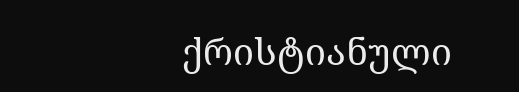ქრისტიანული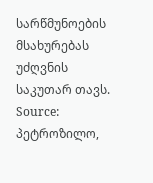სარწმუნოების მსახურებას უძღვნის საკუთარ თავს.
Source: პეტროზილო,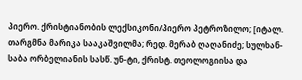პიერო. ქრისტიანობის ლექსიკონი/პიერო პეტროზილო; [იტალ. თარგმნა მარიკა სააკაშვილმა; რედ. მერაბ ღაღანიძე; სულხან-საბა ორბელიანის სასწ. უნ-ტი, ქრისტ. თეოლოგიისა და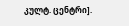კულტ. ცენტრი].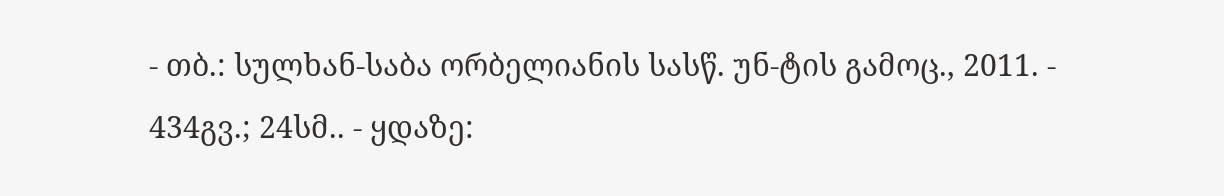- თბ.: სულხან-საბა ორბელიანის სასწ. უნ-ტის გამოც., 2011. - 434გვ.; 24სმ.. - ყდაზე: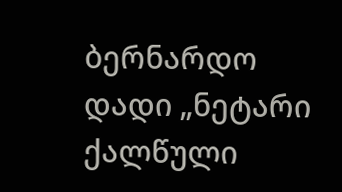ბერნარდო დადი „ნეტარი ქალწული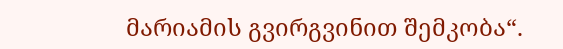მარიამის გვირგვინით შემკობა“.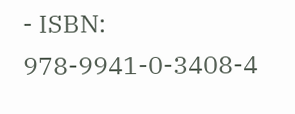- ISBN: 978-9941-0-3408-4